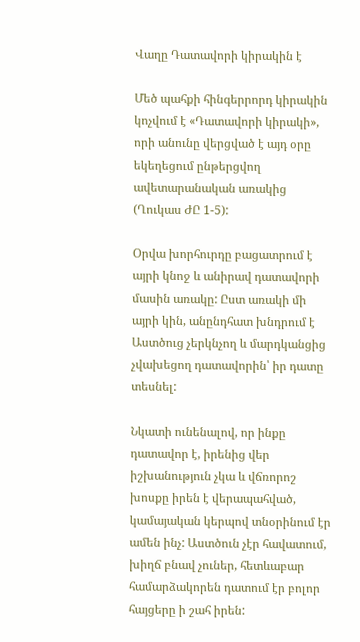Վաղը Դատավորի կիրակին է

Մեծ պահքի հինգերրորդ կիրակին կոչվում է «Դատավորի կիրակի», որի անունը վերցված է այդ օրը եկեղեցում ընթերցվող ավետարանական առակից (Ղուկաս ԺԸ 1-5):

Օրվա խորհուրդը բացատրում է այրի կնոջ և անիրավ դատավորի մասին առակը: Ըստ առակի մի այրի կին, անընդհատ խնդրում է Աստծուց չերկնչող և մարդկանցից չվախեցող դատավորին՝ իր դատը տեսնել:

Նկատի ունենալով, որ ինքը դատավոր է, իրենից վեր իշխանություն չկա և վճռորոշ խոսքը իրեն է վերապահված, կամայական կերպով տնօրինում էր ամեն ինչ: Աստծուն չէր հավատում, խիղճ բնավ չուներ, հետևաբար համարձակորեն դատում էր բոլոր հայցերը ի շահ իրեն: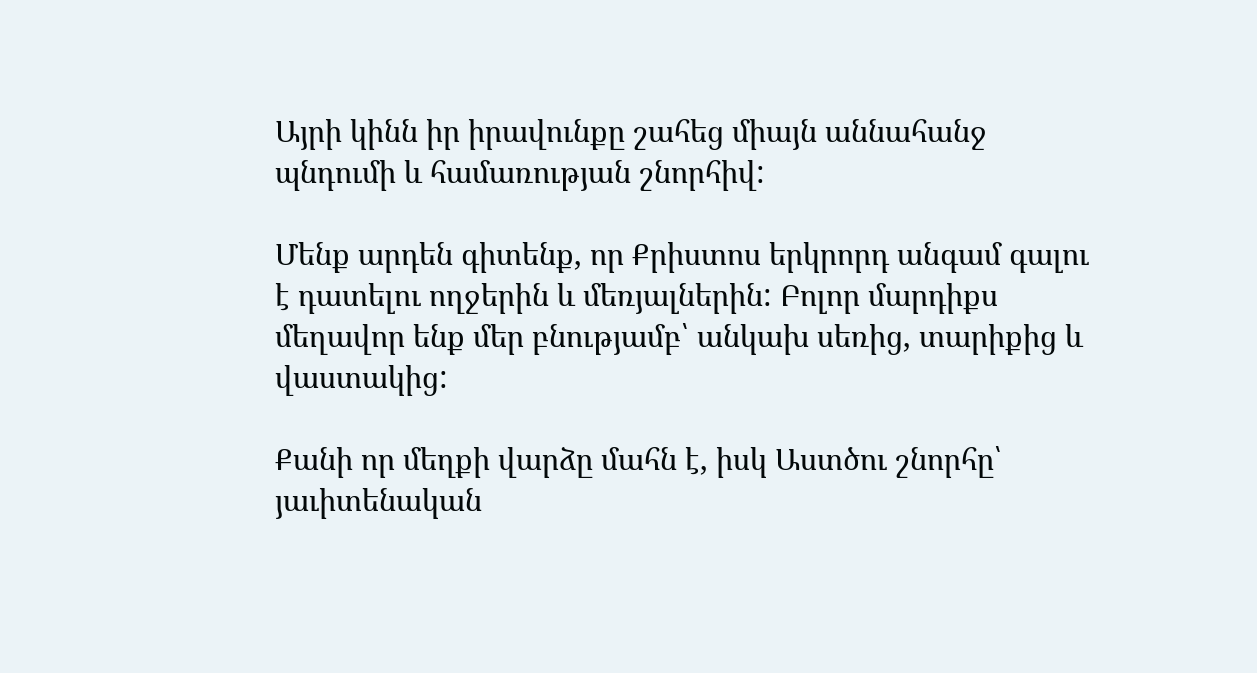Այրի կինն իր իրավունքը շահեց միայն աննահանջ պնդումի և համառության շնորհիվ:

Մենք արդեն գիտենք, որ Քրիստոս երկրորդ անգամ գալու է դատելու ողջերին և մեռյալներին: Բոլոր մարդիքս մեղավոր ենք մեր բնությամբ՝ անկախ սեռից, տարիքից և վաստակից:

Քանի որ մեղքի վարձը մահն է, իսկ Աստծու շնորհը՝ յաւիտենական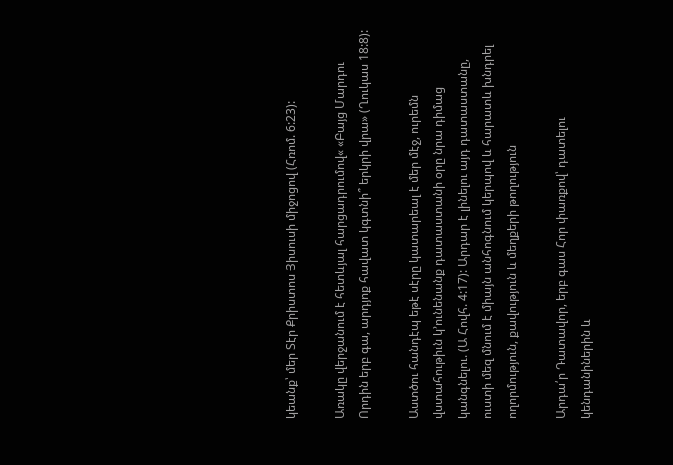կեանք՝ մեր Տէր Քրիստոս Յիսուսի միջոցով (Հռոմ. 6:23):

Առակը վերջանում է հետևյալ հարցադրումով« «Բայց Մարդու Որդին երբ գա, արդյոք հավատ կգտնի՞ երկրի վրա» (Ղուկաս 18:8):

Աստծու հանդէպ եթէ սէրը կատարեալ է մեր մէջ, ուրեմն վստահութիւն կ՚ունենանք դատաստանի օրը նրա դիմաց կանգնելու. (Ա Հովհ. 4:17): Արդար է լինելու այդ դատաստանը, ուստի մեզ մնում է միայն անհոգնում կերպով և հարատև խնդրել ողորմություն, քավություն և մեղքերի թողություն

Արդա՛ր Դատավոր, երբ գաս Հոր փառքով՝ դատելու կենդանիներին և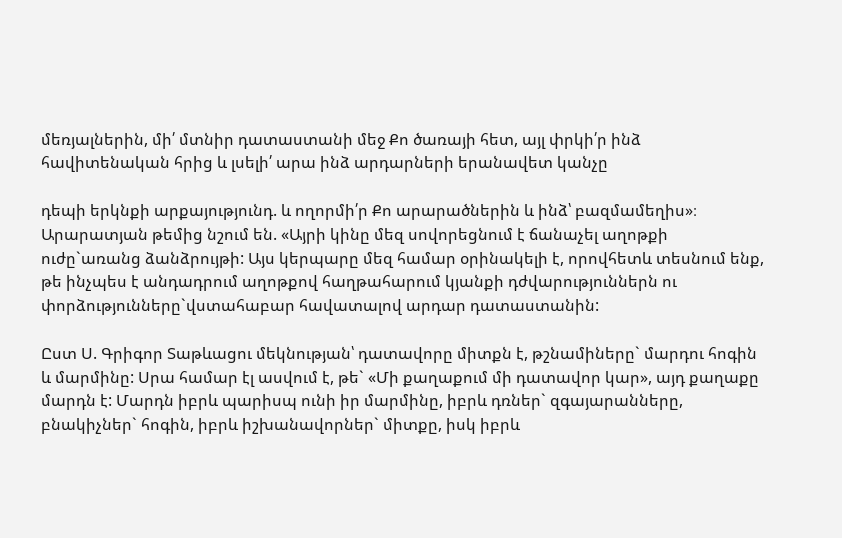մեռյալներին, մի՛ մտնիր դատաստանի մեջ Քո ծառայի հետ, այլ փրկի՛ր ինձ հավիտենական հրից և լսելի՛ արա ինձ արդարների երանավետ կանչը

դեպի երկնքի արքայությունդ. և ողորմի՛ր Քո արարածներին և ինձ՝ բազմամեղիս»։ Արարատյան թեմից նշում են. «Այրի կինը մեզ սովորեցնում է ճանաչել աղոթքի ուժը`առանց ձանձրույթի: Այս կերպարը մեզ համար օրինակելի է, որովհետև տեսնում ենք, թե ինչպես է անդադրում աղոթքով հաղթահարում կյանքի դժվարություններն ու փորձությունները`վստահաբար հավատալով արդար դատաստանին:

Ըստ Ս. Գրիգոր Տաթևացու մեկնության՝ դատավորը միտքն է, թշնամիները` մարդու հոգին և մարմինը: Սրա համար էլ ասվում է, թե` «Մի քաղաքում մի դատավոր կար», այդ քաղաքը մարդն է: Մարդն իբրև պարիսպ ունի իր մարմինը, իբրև դռներ` զգայարանները, բնակիչներ` հոգին, իբրև իշխանավորներ` միտքը, իսկ իբրև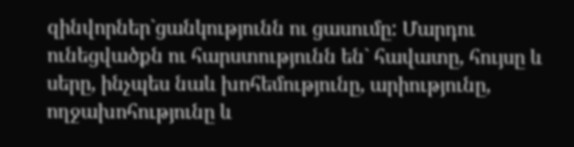զինվորներ`ցանկությունն ու ցասումը: Մարդու ունեցվածքն ու հարստությունն են` հավատը, հույսը և սերը, ինչպես նաև խոհեմությունը, արիությունը, ողջախոհությունը և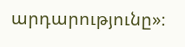արդարությունը»։